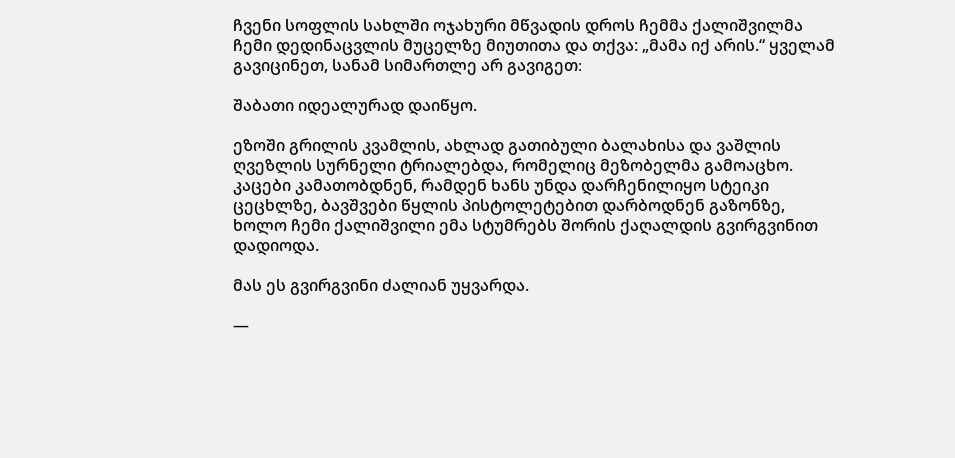ჩვენი სოფლის სახლში ოჯახური მწვადის დროს ჩემმა ქალიშვილმა ჩემი დედინაცვლის მუცელზე მიუთითა და თქვა: „მამა იქ არის.“ ყველამ გავიცინეთ, სანამ სიმართლე არ გავიგეთ։

შაბათი იდეალურად დაიწყო.

ეზოში გრილის კვამლის, ახლად გათიბული ბალახისა და ვაშლის ღვეზლის სურნელი ტრიალებდა, რომელიც მეზობელმა გამოაცხო. კაცები კამათობდნენ, რამდენ ხანს უნდა დარჩენილიყო სტეიკი ცეცხლზე, ბავშვები წყლის პისტოლეტებით დარბოდნენ გაზონზე, ხოლო ჩემი ქალიშვილი ემა სტუმრებს შორის ქაღალდის გვირგვინით დადიოდა.

მას ეს გვირგვინი ძალიან უყვარდა.

—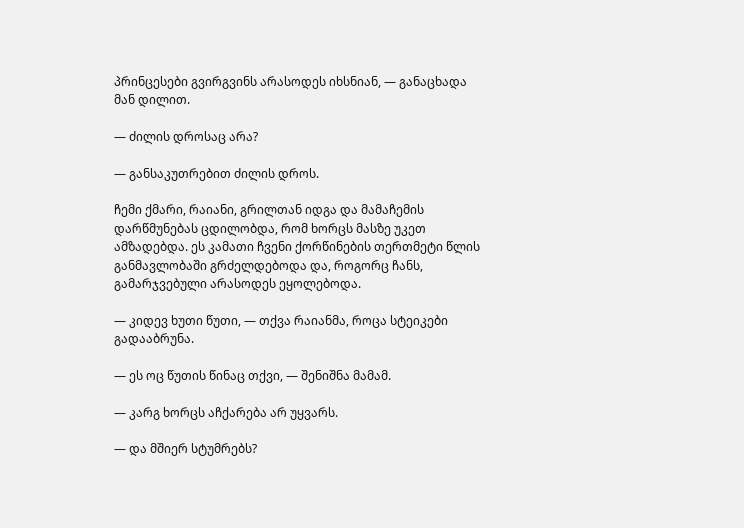პრინცესები გვირგვინს არასოდეს იხსნიან, — განაცხადა მან დილით.

— ძილის დროსაც არა?

— განსაკუთრებით ძილის დროს.

ჩემი ქმარი, რაიანი, გრილთან იდგა და მამაჩემის დარწმუნებას ცდილობდა, რომ ხორცს მასზე უკეთ ამზადებდა. ეს კამათი ჩვენი ქორწინების თერთმეტი წლის განმავლობაში გრძელდებოდა და, როგორც ჩანს, გამარჯვებული არასოდეს ეყოლებოდა.

— კიდევ ხუთი წუთი, — თქვა რაიანმა, როცა სტეიკები გადააბრუნა.

— ეს ოც წუთის წინაც თქვი, — შენიშნა მამამ.

— კარგ ხორცს აჩქარება არ უყვარს.

— და მშიერ სტუმრებს?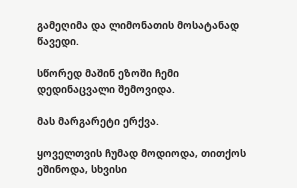გამეღიმა და ლიმონათის მოსატანად წავედი.

სწორედ მაშინ ეზოში ჩემი დედინაცვალი შემოვიდა.

მას მარგარეტი ერქვა.

ყოველთვის ჩუმად მოდიოდა, თითქოს ეშინოდა, სხვისი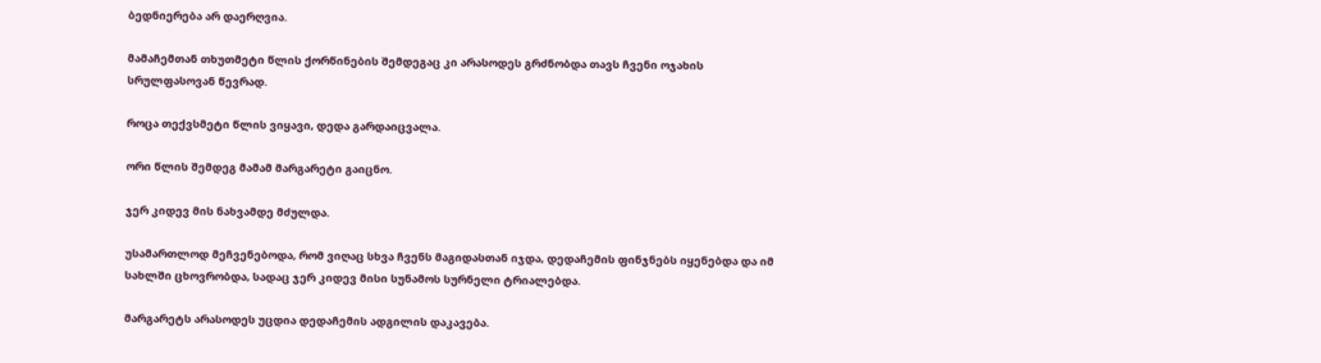ბედნიერება არ დაერღვია.

მამაჩემთან თხუთმეტი წლის ქორწინების შემდეგაც კი არასოდეს გრძნობდა თავს ჩვენი ოჯახის სრულფასოვან წევრად.

როცა თექვსმეტი წლის ვიყავი, დედა გარდაიცვალა.

ორი წლის შემდეგ მამამ მარგარეტი გაიცნო.

ჯერ კიდევ მის ნახვამდე მძულდა.

უსამართლოდ მეჩვენებოდა, რომ ვიღაც სხვა ჩვენს მაგიდასთან იჯდა, დედაჩემის ფინჯნებს იყენებდა და იმ სახლში ცხოვრობდა, სადაც ჯერ კიდევ მისი სუნამოს სურნელი ტრიალებდა.

მარგარეტს არასოდეს უცდია დედაჩემის ადგილის დაკავება.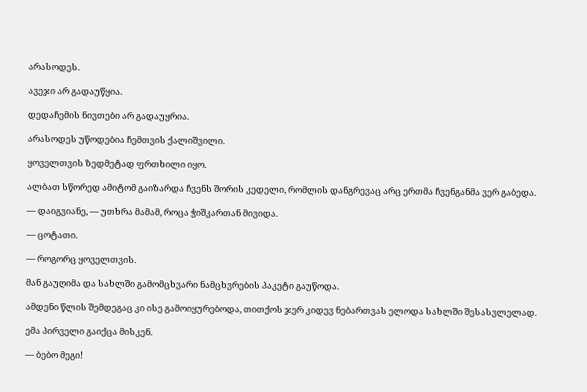არასოდეს.

ავეჯი არ გადაუწყია.

დედაჩემის ნივთები არ გადაუყრია.

არასოდეს უწოდებია ჩემთვის ქალიშვილი.

ყოველთვის ზედმეტად ფრთხილი იყო.

ალბათ სწორედ ამიტომ გაიზარდა ჩვენს შორის კედელი, რომლის დანგრევაც არც ერთმა ჩვენგანმა ვერ გაბედა.

— დაიგვიანე, — უთხრა მამამ, როცა ჭიშკართან მივიდა.

— ცოტათი.

— როგორც ყოველთვის.

მან გაუღიმა და სახლში გამომცხვარი ნამცხვრების პაკეტი გაუწოდა.

ამდენი წლის შემდეგაც კი ისე გამოიყურებოდა, თითქოს ჯერ კიდევ ნებართვას ელოდა სახლში შესასვლელად.

ემა პირველი გაიქცა მისკენ.

— ბებო მეგი!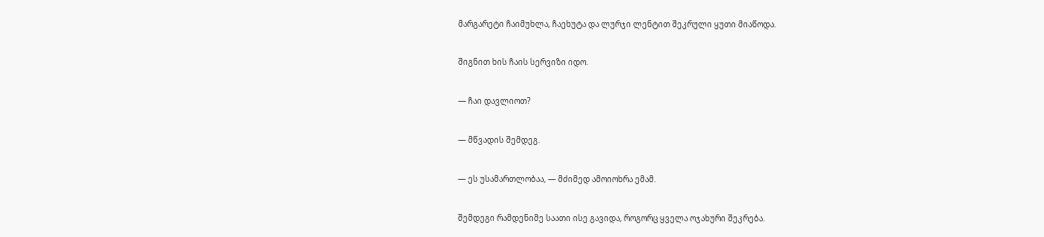მარგარეტი ჩაიმუხლა, ჩაეხუტა და ლურჯი ლენტით შეკრული ყუთი მიაწოდა.

შიგნით ხის ჩაის სერვიზი იდო.

— ჩაი დავლიოთ?

— მწვადის შემდეგ.

— ეს უსამართლობაა, — მძიმედ ამოიოხრა ემამ.

შემდეგი რამდენიმე საათი ისე გავიდა, როგორც ყველა ოჯახური შეკრება.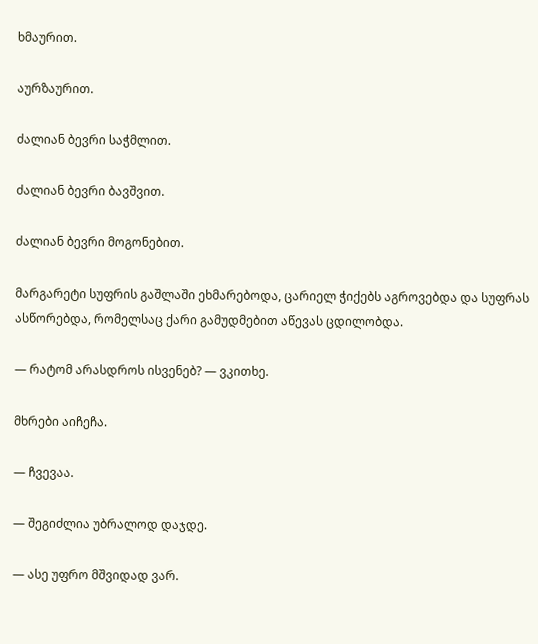ხმაურით.

აურზაურით.

ძალიან ბევრი საჭმლით.

ძალიან ბევრი ბავშვით.

ძალიან ბევრი მოგონებით.

მარგარეტი სუფრის გაშლაში ეხმარებოდა, ცარიელ ჭიქებს აგროვებდა და სუფრას ასწორებდა, რომელსაც ქარი გამუდმებით აწევას ცდილობდა.

— რატომ არასდროს ისვენებ? — ვკითხე.

მხრები აიჩეჩა.

— ჩვევაა.

— შეგიძლია უბრალოდ დაჯდე.

— ასე უფრო მშვიდად ვარ.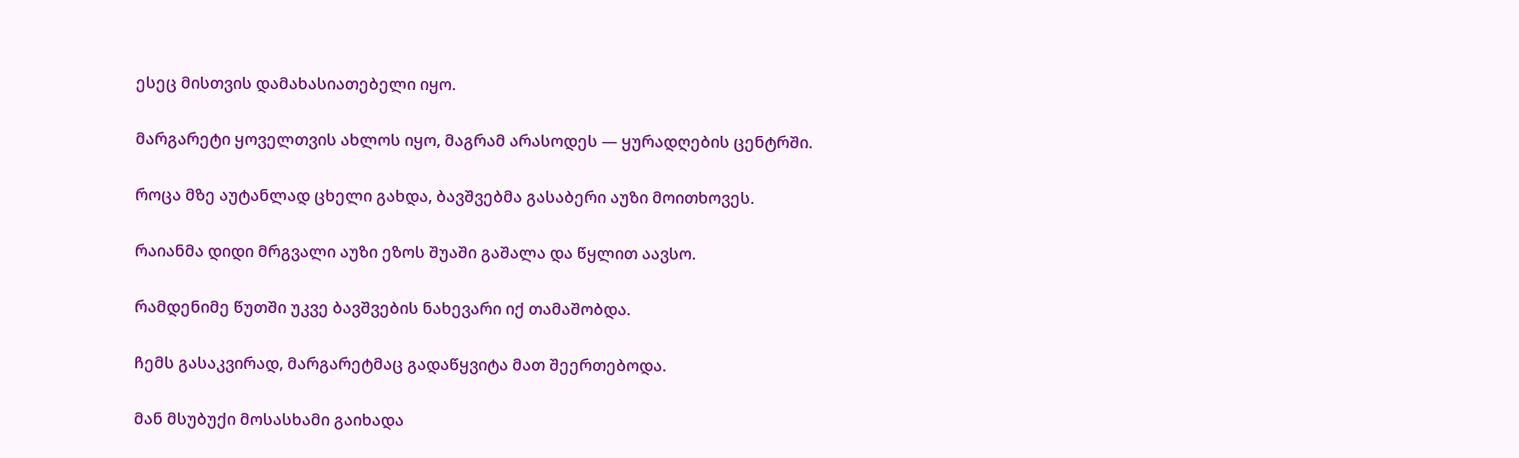ესეც მისთვის დამახასიათებელი იყო.

მარგარეტი ყოველთვის ახლოს იყო, მაგრამ არასოდეს — ყურადღების ცენტრში.

როცა მზე აუტანლად ცხელი გახდა, ბავშვებმა გასაბერი აუზი მოითხოვეს.

რაიანმა დიდი მრგვალი აუზი ეზოს შუაში გაშალა და წყლით აავსო.

რამდენიმე წუთში უკვე ბავშვების ნახევარი იქ თამაშობდა.

ჩემს გასაკვირად, მარგარეტმაც გადაწყვიტა მათ შეერთებოდა.

მან მსუბუქი მოსასხამი გაიხადა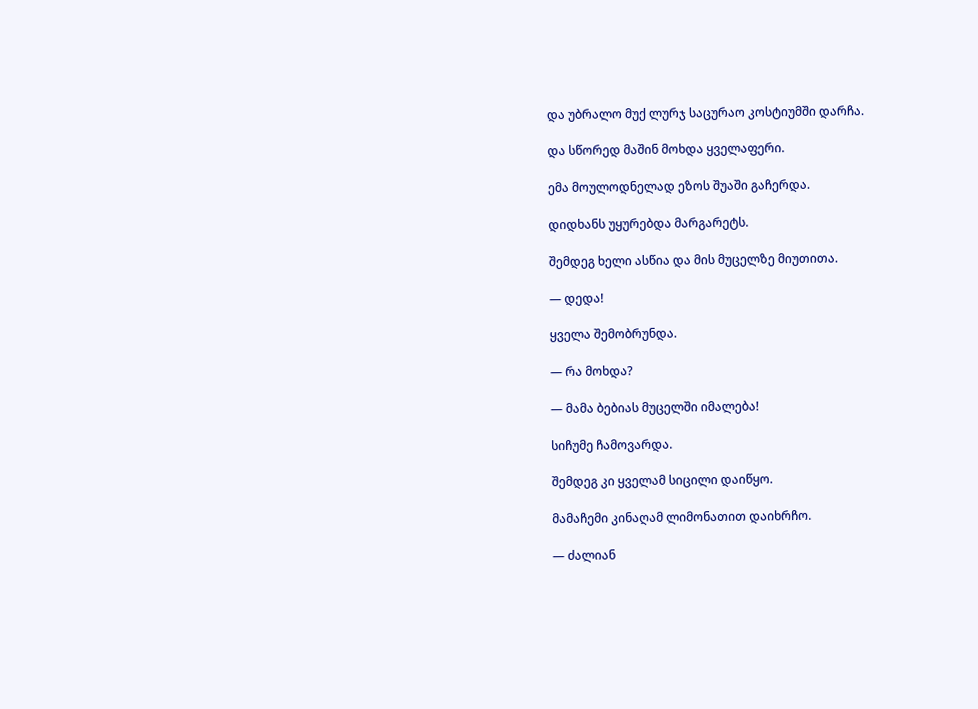და უბრალო მუქ ლურჯ საცურაო კოსტიუმში დარჩა.

და სწორედ მაშინ მოხდა ყველაფერი.

ემა მოულოდნელად ეზოს შუაში გაჩერდა.

დიდხანს უყურებდა მარგარეტს.

შემდეგ ხელი ასწია და მის მუცელზე მიუთითა.

— დედა!

ყველა შემობრუნდა.

— რა მოხდა?

— მამა ბებიას მუცელში იმალება!

სიჩუმე ჩამოვარდა.

შემდეგ კი ყველამ სიცილი დაიწყო.

მამაჩემი კინაღამ ლიმონათით დაიხრჩო.

— ძალიან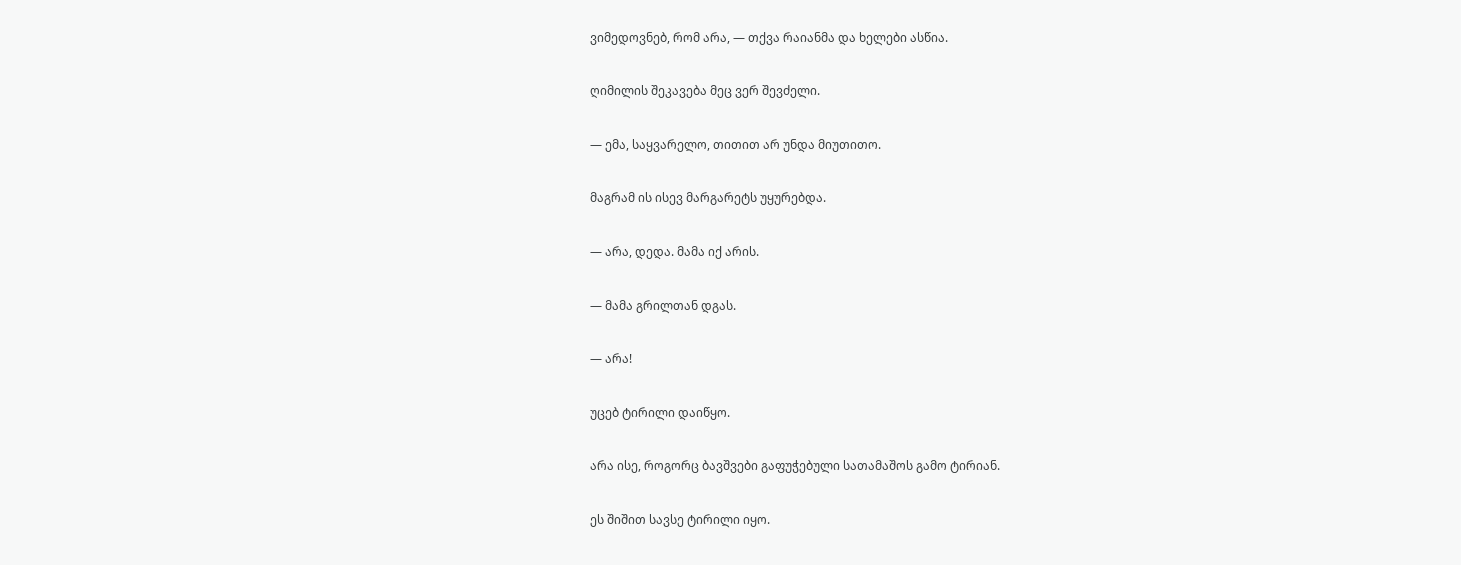ვიმედოვნებ, რომ არა, — თქვა რაიანმა და ხელები ასწია.

ღიმილის შეკავება მეც ვერ შევძელი.

— ემა, საყვარელო, თითით არ უნდა მიუთითო.

მაგრამ ის ისევ მარგარეტს უყურებდა.

— არა, დედა. მამა იქ არის.

— მამა გრილთან დგას.

— არა!

უცებ ტირილი დაიწყო.

არა ისე, როგორც ბავშვები გაფუჭებული სათამაშოს გამო ტირიან.

ეს შიშით სავსე ტირილი იყო.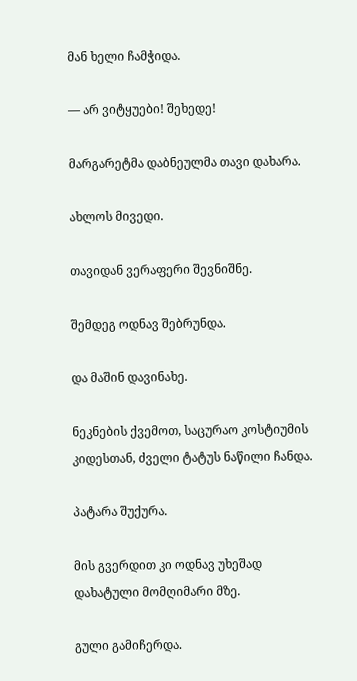მან ხელი ჩამჭიდა.

— არ ვიტყუები! შეხედე!

მარგარეტმა დაბნეულმა თავი დახარა.

ახლოს მივედი.

თავიდან ვერაფერი შევნიშნე.

შემდეგ ოდნავ შებრუნდა.

და მაშინ დავინახე.

ნეკნების ქვემოთ, საცურაო კოსტიუმის კიდესთან, ძველი ტატუს ნაწილი ჩანდა.

პატარა შუქურა.

მის გვერდით კი ოდნავ უხეშად დახატული მომღიმარი მზე.

გული გამიჩერდა.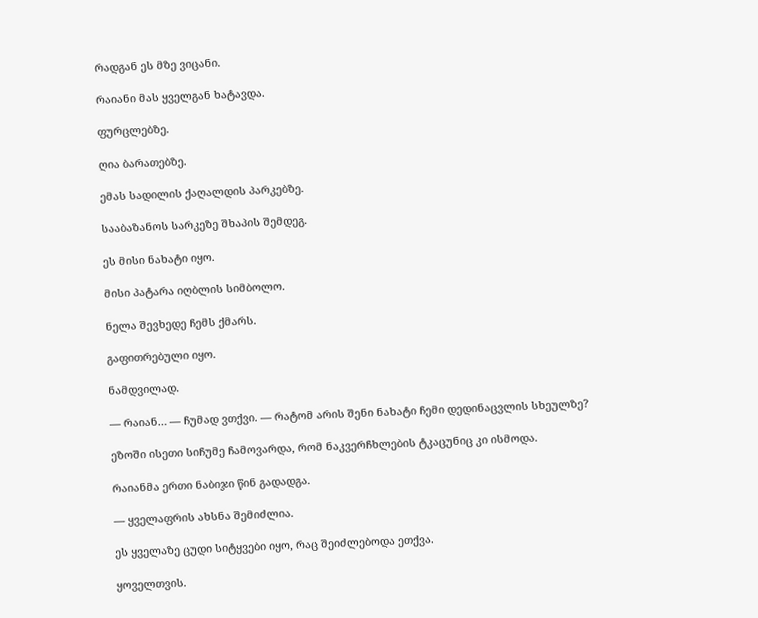რადგან ეს მზე ვიცანი.

რაიანი მას ყველგან ხატავდა.

ფურცლებზე.

ღია ბარათებზე.

ემას სადილის ქაღალდის პარკებზე.

სააბაზანოს სარკეზე შხაპის შემდეგ.

ეს მისი ნახატი იყო.

მისი პატარა იღბლის სიმბოლო.

ნელა შევხედე ჩემს ქმარს.

გაფითრებული იყო.

ნამდვილად.

— რაიან… — ჩუმად ვთქვი. — რატომ არის შენი ნახატი ჩემი დედინაცვლის სხეულზე?

ეზოში ისეთი სიჩუმე ჩამოვარდა, რომ ნაკვერჩხლების ტკაცუნიც კი ისმოდა.

რაიანმა ერთი ნაბიჯი წინ გადადგა.

— ყველაფრის ახსნა შემიძლია.

ეს ყველაზე ცუდი სიტყვები იყო, რაც შეიძლებოდა ეთქვა.

ყოველთვის.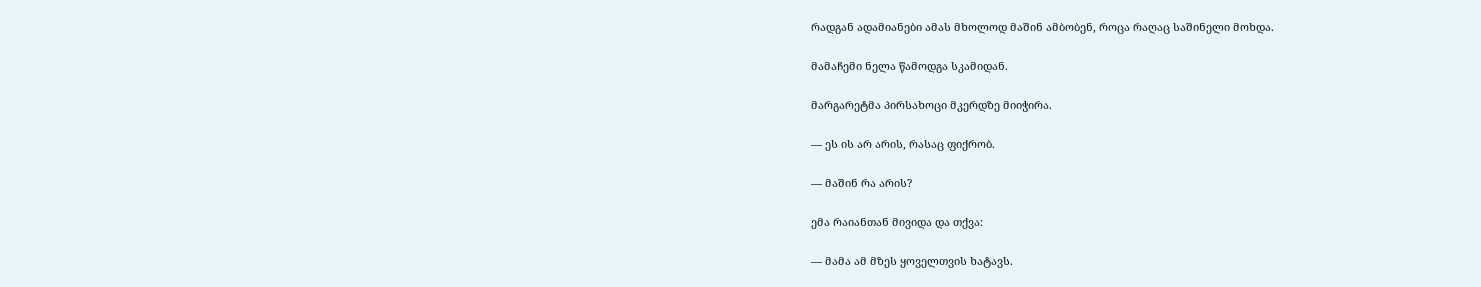რადგან ადამიანები ამას მხოლოდ მაშინ ამბობენ, როცა რაღაც საშინელი მოხდა.

მამაჩემი ნელა წამოდგა სკამიდან.

მარგარეტმა პირსახოცი მკერდზე მიიჭირა.

— ეს ის არ არის, რასაც ფიქრობ.

— მაშინ რა არის?

ემა რაიანთან მივიდა და თქვა:

— მამა ამ მზეს ყოველთვის ხატავს.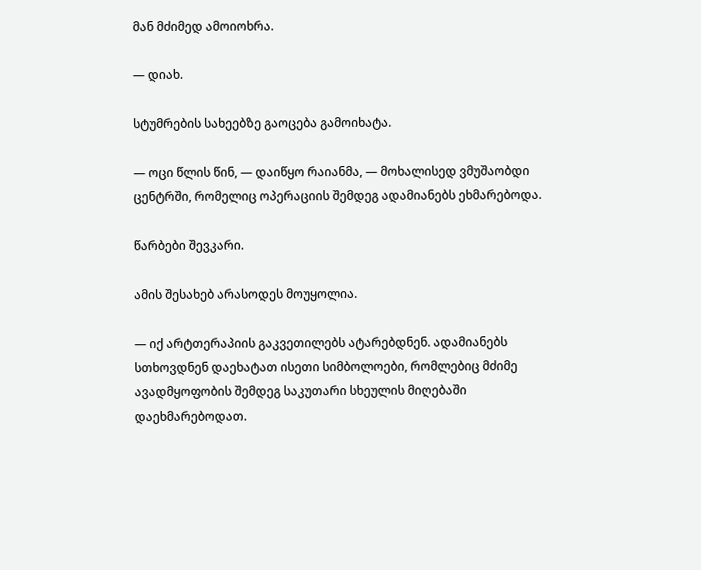მან მძიმედ ამოიოხრა.

— დიახ.

სტუმრების სახეებზე გაოცება გამოიხატა.

— ოცი წლის წინ, — დაიწყო რაიანმა, — მოხალისედ ვმუშაობდი ცენტრში, რომელიც ოპერაციის შემდეგ ადამიანებს ეხმარებოდა.

წარბები შევკარი.

ამის შესახებ არასოდეს მოუყოლია.

— იქ არტთერაპიის გაკვეთილებს ატარებდნენ. ადამიანებს სთხოვდნენ დაეხატათ ისეთი სიმბოლოები, რომლებიც მძიმე ავადმყოფობის შემდეგ საკუთარი სხეულის მიღებაში დაეხმარებოდათ.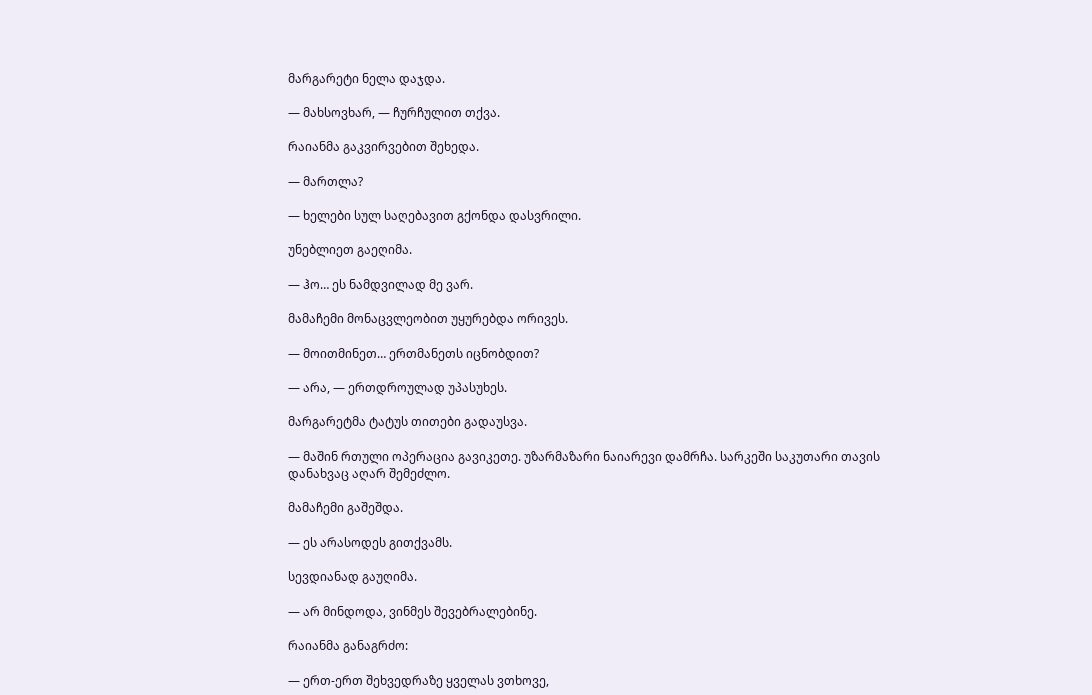მარგარეტი ნელა დაჯდა.

— მახსოვხარ, — ჩურჩულით თქვა.

რაიანმა გაკვირვებით შეხედა.

— მართლა?

— ხელები სულ საღებავით გქონდა დასვრილი.

უნებლიეთ გაეღიმა.

— ჰო… ეს ნამდვილად მე ვარ.

მამაჩემი მონაცვლეობით უყურებდა ორივეს.

— მოითმინეთ… ერთმანეთს იცნობდით?

— არა, — ერთდროულად უპასუხეს.

მარგარეტმა ტატუს თითები გადაუსვა.

— მაშინ რთული ოპერაცია გავიკეთე. უზარმაზარი ნაიარევი დამრჩა. სარკეში საკუთარი თავის დანახვაც აღარ შემეძლო.

მამაჩემი გაშეშდა.

— ეს არასოდეს გითქვამს.

სევდიანად გაუღიმა.

— არ მინდოდა, ვინმეს შევებრალებინე.

რაიანმა განაგრძო:

— ერთ-ერთ შეხვედრაზე ყველას ვთხოვე,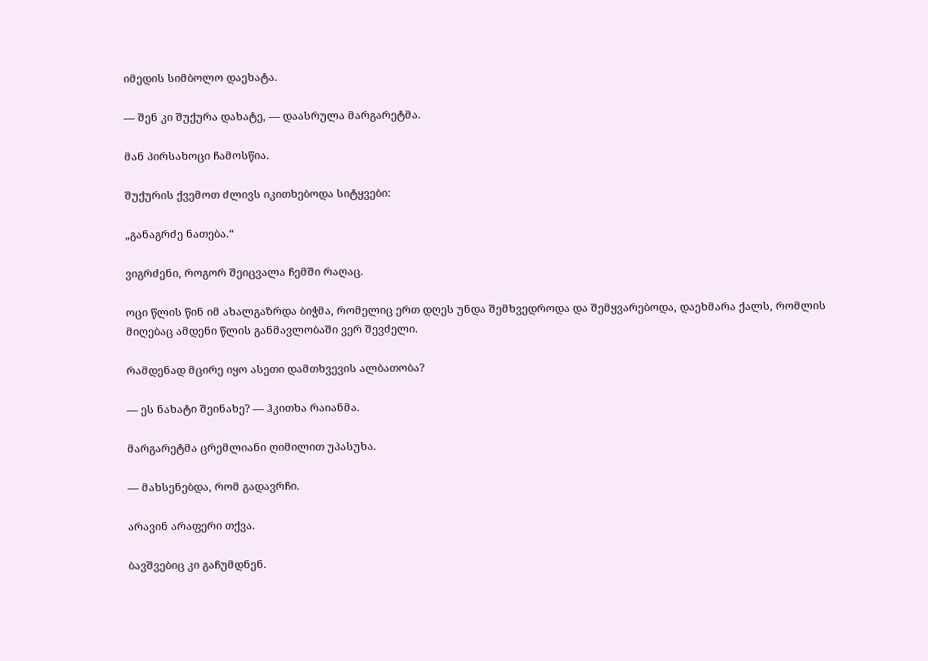იმედის სიმბოლო დაეხატა.

— შენ კი შუქურა დახატე, — დაასრულა მარგარეტმა.

მან პირსახოცი ჩამოსწია.

შუქურის ქვემოთ ძლივს იკითხებოდა სიტყვები:

„განაგრძე ნათება.“

ვიგრძენი, როგორ შეიცვალა ჩემში რაღაც.

ოცი წლის წინ იმ ახალგაზრდა ბიჭმა, რომელიც ერთ დღეს უნდა შემხვედროდა და შემყვარებოდა, დაეხმარა ქალს, რომლის მიღებაც ამდენი წლის განმავლობაში ვერ შევძელი.

რამდენად მცირე იყო ასეთი დამთხვევის ალბათობა?

— ეს ნახატი შეინახე? — ჰკითხა რაიანმა.

მარგარეტმა ცრემლიანი ღიმილით უპასუხა.

— მახსენებდა, რომ გადავრჩი.

არავინ არაფერი თქვა.

ბავშვებიც კი გაჩუმდნენ.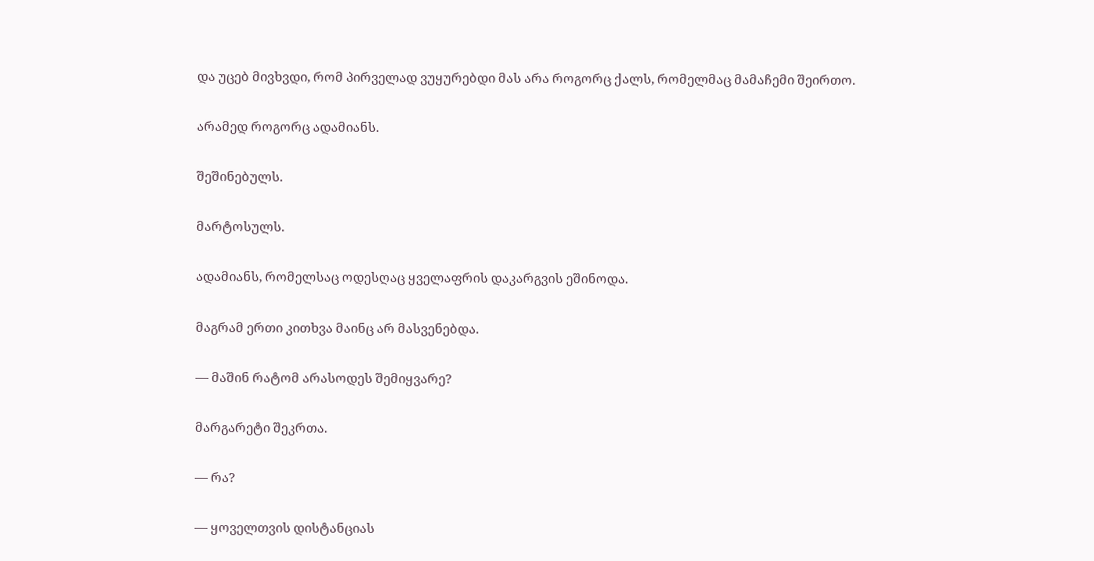და უცებ მივხვდი, რომ პირველად ვუყურებდი მას არა როგორც ქალს, რომელმაც მამაჩემი შეირთო.

არამედ როგორც ადამიანს.

შეშინებულს.

მარტოსულს.

ადამიანს, რომელსაც ოდესღაც ყველაფრის დაკარგვის ეშინოდა.

მაგრამ ერთი კითხვა მაინც არ მასვენებდა.

— მაშინ რატომ არასოდეს შემიყვარე?

მარგარეტი შეკრთა.

— რა?

— ყოველთვის დისტანციას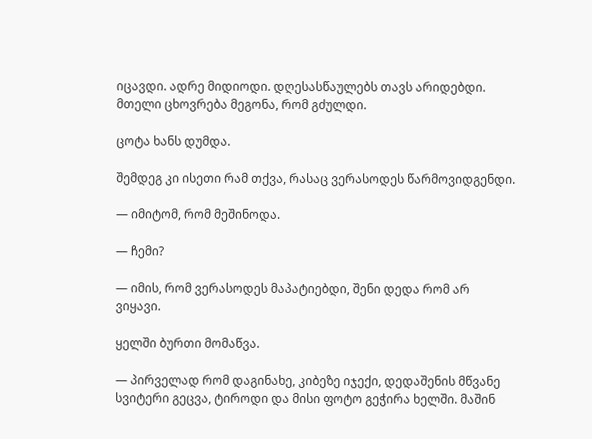იცავდი. ადრე მიდიოდი. დღესასწაულებს თავს არიდებდი. მთელი ცხოვრება მეგონა, რომ გძულდი.

ცოტა ხანს დუმდა.

შემდეგ კი ისეთი რამ თქვა, რასაც ვერასოდეს წარმოვიდგენდი.

— იმიტომ, რომ მეშინოდა.

— ჩემი?

— იმის, რომ ვერასოდეს მაპატიებდი, შენი დედა რომ არ ვიყავი.

ყელში ბურთი მომაწვა.

— პირველად რომ დაგინახე, კიბეზე იჯექი, დედაშენის მწვანე სვიტერი გეცვა, ტიროდი და მისი ფოტო გეჭირა ხელში. მაშინ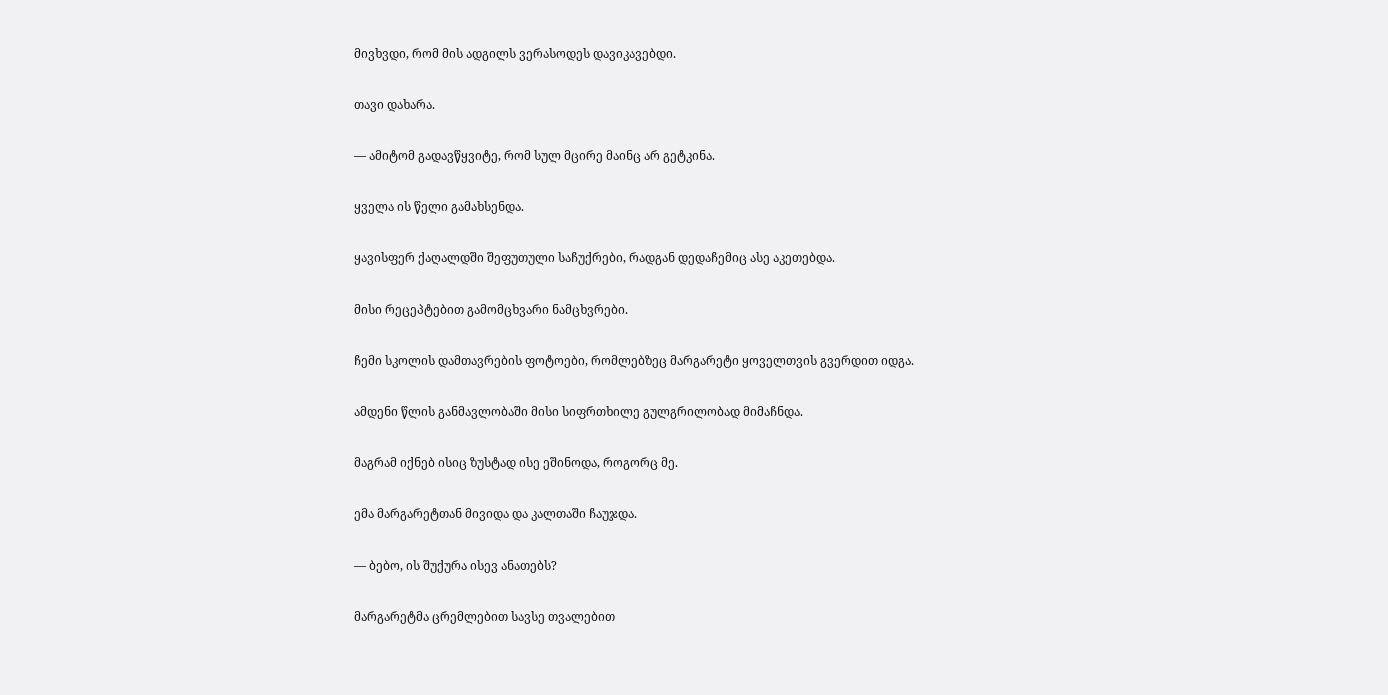მივხვდი, რომ მის ადგილს ვერასოდეს დავიკავებდი.

თავი დახარა.

— ამიტომ გადავწყვიტე, რომ სულ მცირე მაინც არ გეტკინა.

ყველა ის წელი გამახსენდა.

ყავისფერ ქაღალდში შეფუთული საჩუქრები, რადგან დედაჩემიც ასე აკეთებდა.

მისი რეცეპტებით გამომცხვარი ნამცხვრები.

ჩემი სკოლის დამთავრების ფოტოები, რომლებზეც მარგარეტი ყოველთვის გვერდით იდგა.

ამდენი წლის განმავლობაში მისი სიფრთხილე გულგრილობად მიმაჩნდა.

მაგრამ იქნებ ისიც ზუსტად ისე ეშინოდა, როგორც მე.

ემა მარგარეტთან მივიდა და კალთაში ჩაუჯდა.

— ბებო, ის შუქურა ისევ ანათებს?

მარგარეტმა ცრემლებით სავსე თვალებით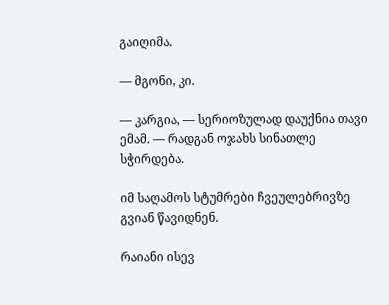გაიღიმა.

— მგონი, კი.

— კარგია, — სერიოზულად დაუქნია თავი ემამ. — რადგან ოჯახს სინათლე სჭირდება.

იმ საღამოს სტუმრები ჩვეულებრივზე გვიან წავიდნენ.

რაიანი ისევ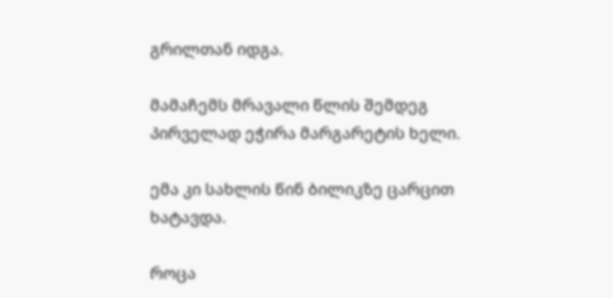გრილთან იდგა.

მამაჩემს მრავალი წლის შემდეგ პირველად ეჭირა მარგარეტის ხელი.

ემა კი სახლის წინ ბილიკზე ცარცით ხატავდა.

როცა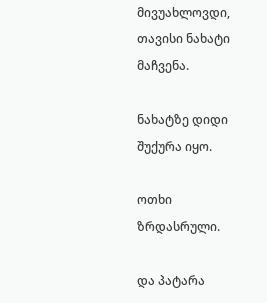მივუახლოვდი, თავისი ნახატი მაჩვენა.

ნახატზე დიდი შუქურა იყო.

ოთხი ზრდასრული.

და პატარა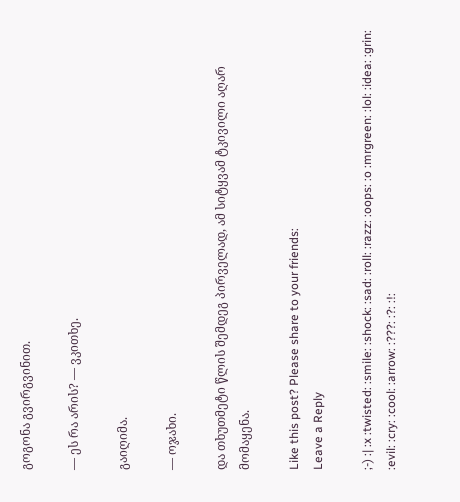გოგონა გვირგვინით.

— ეს რა არის? — ვკითხე.

გაიღიმა.

— ოჯახი.

და თხუთმეტი წლის შემდეგ პირველად, ამ სიტყვამ ტკივილი აღარ მომაყენა.

Like this post? Please share to your friends:
Leave a Reply

;-) :| :x :twisted: :smile: :shock: :sad: :roll: :razz: :oops: :o :mrgreen: :lol: :idea: :grin: :evil: :cry: :cool: :arrow: :???: :?: :!: